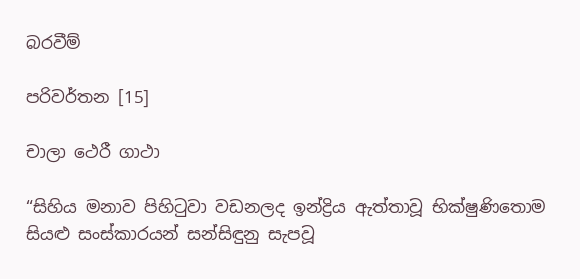බරවීම්

පරිවර්තන [15]

චාලා ථෙරී ගාථා

“සිහිය මනාව පිහිටුවා වඩනලද ඉන්ද්‍රිය ඇත්තාවූ භික්ෂුණිතොම සියළු සංස්කාරයන් සන්සිඳුනු සැපවූ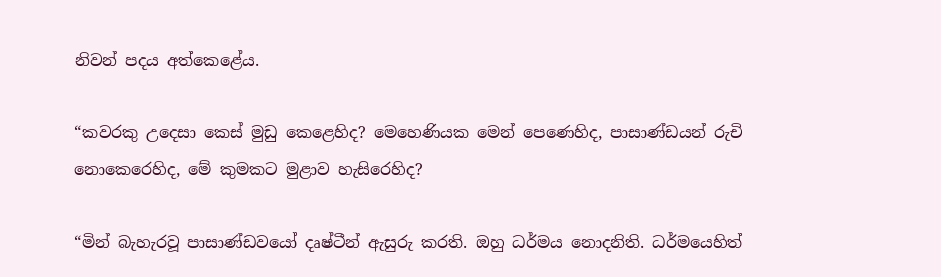නිවන් පදය අත්කෙළේය.

“කවරකු උදෙසා කෙස් මුඩු කෙළෙහිද? මෙහෙණියක මෙන් පෙණෙහිද, පාසාණ්ඩයන් රුචි නොකෙරෙහිද, මේ කුමකට මුළාව හැසිරෙහිද?

“මින් බැහැරවූ පාසාණ්ඩවයෝ දෘෂ්ටීන් ඇසුරු කරති. ඔහු ධර්මය නොදනිති. ධර්මයෙහිත්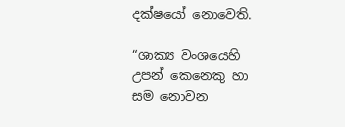දක්ෂයෝ නොවෙති.

“ශාක්‍ය වංශයෙහි උපන් කෙනෙකු හා සම නොවන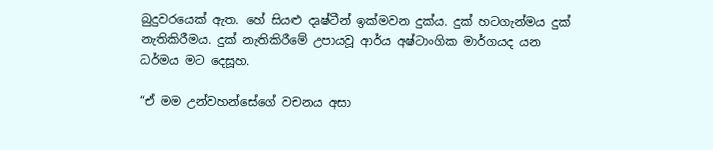බුදුවරයෙක් ඇත. හේ සියළු දෘෂ්ටීන් ඉක්මවන දුක්ය. දුක් හටගැන්මය දුක් නැතිකිරීමය. දුක් නැතිකිරීමේ උපායවූ ආර්ය අෂ්ටාංගික මාර්ගයද යන ධර්මය මට දෙසූහ.

“ඒ මම උන්වහන්සේගේ වචනය අසා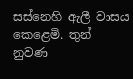සස්නෙහි ඇලී වාසය කෙළෙමි. තුන් නුවණ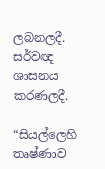ලබනලදී. සර්වඥ ශාසනය කරණලදී.

“සියල්ලෙහි තෘෂ්ණාව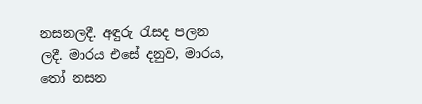නසනලදී. අඳුරු රැසද පලන ලදී. මාරය එසේ දනුව, මාරය, තෝ නසන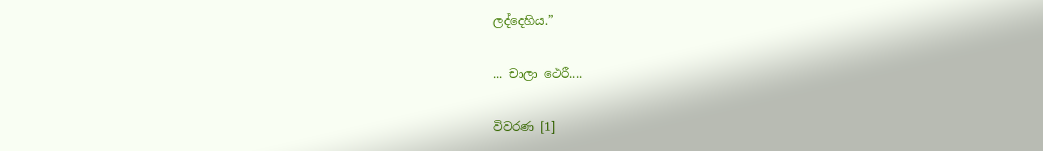ලද්දෙහිය.”

... චාලා ථෙරී....

විවරණ [1]